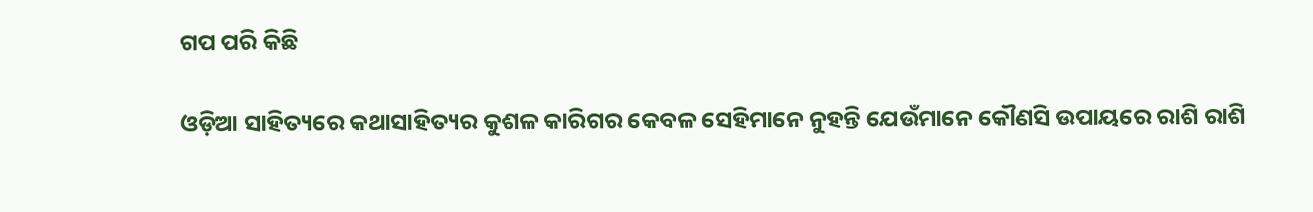ଗପ ପରି କିଛି

ଓଡ଼ିଆ ସାହିତ୍ୟରେ କଥାସାହିତ୍ୟର କୁଶଳ କାରିଗର କେବଳ ସେହିମାନେ ନୁହନ୍ତି ଯେଉଁମାନେ କୌଣସି ଉପାୟରେ ରାଶି ରାଶି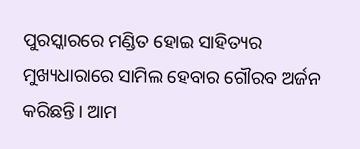ପୁରସ୍କାରରେ ମଣ୍ଡିତ ହୋଇ ସାହିତ୍ୟର ମୁଖ୍ୟଧାରାରେ ସାମିଲ ହେବାର ଗୌରବ ଅର୍ଜନ କରିଛନ୍ତି। ଆମ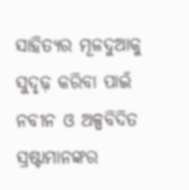ସାହିତ୍ୟର ମୂଳଦୁଆକୁ ସୁଦୃଢ଼ କରିବା ପାଇଁ ନବୀନ ଓ ଅଳ୍ପବିଦିତ ସ୍ରଷ୍ଟାମାନଙ୍କର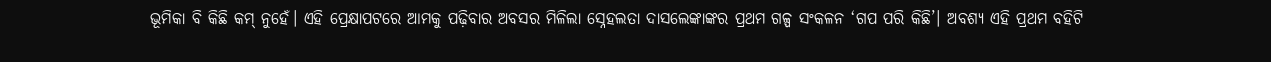ଭୂମିକା ବି କିଛି କମ୍ ନୁହେଁ। ଏହି ପ୍ରେକ୍ଷାପଟରେ ଆମକୁ ପଢ଼ିବାର ଅବସର ମିଳିଲା ସ୍ନେହଲତା ଦାସଲେଙ୍କାଙ୍କର ପ୍ରଥମ ଗଳ୍ପ ସଂକଳନ ‘ଗପ ପରି କିଛି’। ଅବଶ୍ୟ ଏହି ପ୍ରଥମ ବହିଟି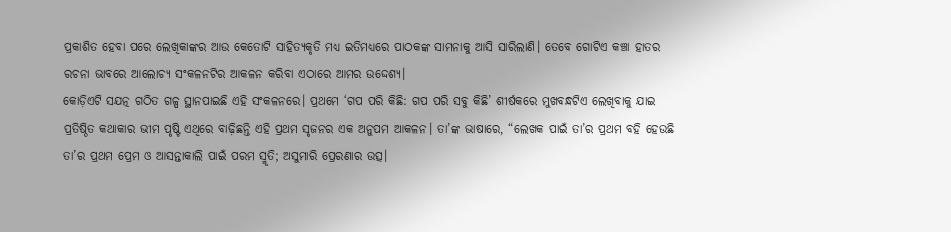ପ୍ରକାଶିତ ହେବା ପରେ ଲେଖିକାଙ୍କର ଆଉ କେତୋଟି ସାହିତ୍ୟକୃତି ମଧ୍ୟ ଇତିମଧ୍ୟରେ ପାଠକଙ୍କ ସାମନାକୁ ଆସି ସାରିଲାଣି। ତେବେ ଗୋଟିଏ କଞ୍ଚା ହାତର ରଚନା ଭାବରେ ଆଲୋଚ୍ୟ ସଂକଳନଟିର ଆକଳନ କରିବା ଏଠାରେ ଆମର ଉଦ୍ଦେଶ୍ୟ।
କୋଡ଼ିଏଟି ସଯତ୍ନ ଗଠିତ ଗଳ୍ପ ସ୍ଥାନପାଇଛି ଏହି ସଂକଳନରେ। ପ୍ରଥମେ ‘ଗପ ପରି କିଛି: ଗପ ପରି ସବୁ କିଛି’ ଶୀର୍ଷକରେ ମୁଖବନ୍ଧଟିଏ ଲେଖିବାକୁ ଯାଇ ପ୍ରତିଷ୍ଠିତ କଥାକାର ଭୀମ ପୃଷ୍ଟି ଏଥିରେ ବାଢ଼ିଛନ୍ତି ଏହି ପ୍ରଥମ ସୃଜନର ଏକ ଅନୁପମ ଆକଳନ। ତା’ଙ୍କ ଭାଷାରେ, “ଲେଖକ ପାଇଁ ତା’ର ପ୍ରଥମ ବହି ହେଉଛି ତା’ର ପ୍ରଥମ ପ୍ରେମ ଓ ଆସନ୍ତାକାଲି ପାଇଁ ପରମ ସ୍ମୃତି; ଅସୁମାରି ପ୍ରେରଣାର ଉତ୍ସ।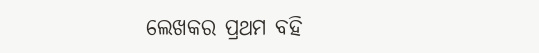ଲେଖକର ପ୍ରଥମ ବହି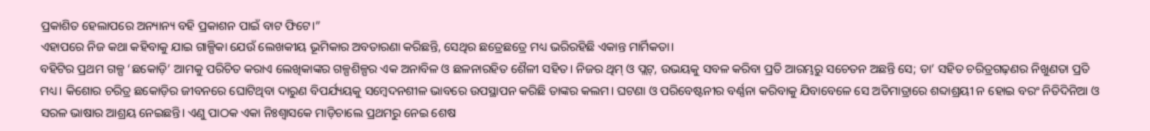ପ୍ରକାଶିତ ହେଲାପରେ ଅନ୍ୟାନ୍ୟ ବହି ପ୍ରକାଶନ ପାଇଁ ବାଟ ଫିଟେ।”
ଏହାପରେ ନିଜ କଥା କହିବାକୁ ଯାଇ ଗାଳ୍ପିକା ଯେଉଁ ଲେଖକୀୟ ଭୂମିକାର ଅବତାରଣା କରିଛନ୍ତି, ସେଥିର ଛତ୍ରେଛତ୍ରେ ମଧ୍ୟ ଭରିରହିଛି ଏକାନ୍ତ ମାର୍ମିକତା।
ବହିଟିର ପ୍ରଥମ ଗଳ୍ପ ‘ଛକୋଡ଼ି’ ଆମକୁ ପରିଚିତ କରାଏ ଲେଖିକାଙ୍କର ଗଳ୍ପଶିଳ୍ପର ଏକ ଅନାବିଳ ଓ ଛଳନାରହିତ ଶୈଳୀ ସହିତ। ନିଜର ଥିମ୍ ଓ ପ୍ଲଟ୍‌, ଉଭୟକୁ ସବଳ କରିବା ପ୍ରତି ଆରମ୍ଭରୁ ସଚେତନ ଅଛନ୍ତି ସେ; ତା’ ସହିତ ଚରିତ୍ରଗଢ଼ଣର ନିଖୁଣତା ପ୍ରତି ମଧ୍ୟ। କିଶୋର ଚରିତ୍ର ଛକୋଡ଼ିର ଜୀବନରେ ଘୋଟିଥିବା ଦାରୁଣ ବିପର୍ଯ୍ୟୟକୁ ସମ୍ବେଦନଶୀଳ ଭାବରେ ଉପସ୍ଥାପନ କରିଛି ତାଙ୍କର କଲମ। ଘଟଣା ଓ ପରିବେଷ୍ଟନୀର ବର୍ଣ୍ଣନା କରିବାକୁ ଯିବାବେଳେ ସେ ଅତିମାତ୍ରାରେ ଶବ୍ଦାଶ୍ରୟୀ ନ ହୋଇ ବରଂ ନିତିଦିନିଆ ଓ ସରଳ ଭାଷାର ଆଶ୍ରୟ ନେଇଛନ୍ତି। ଏଣୁ ପାଠକ ଏକା ନିଃଶ୍ୱାସକେ ମାଡ଼ିଚାଲେ ପ୍ରଥମରୁ ନେଇ ଶେଷ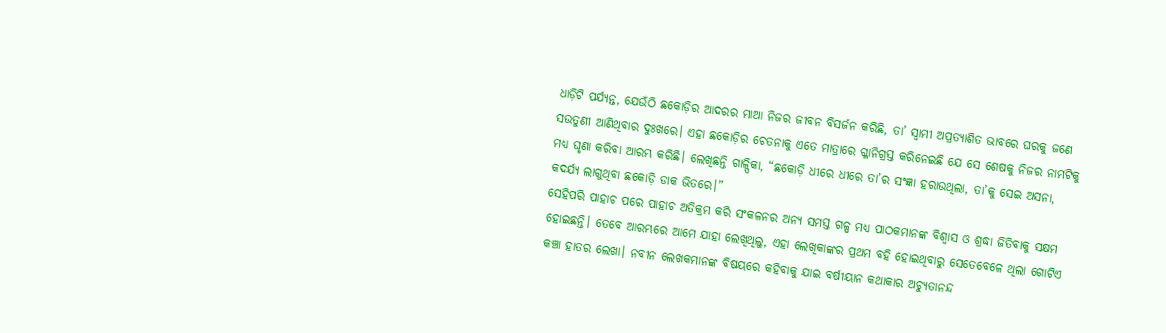ଧାଡ଼ିଟି ପର୍ଯ୍ୟନ୍ତ, ଯେଉଁଠି ଛକୋଡ଼ିର ଆଦରର ମାଆ ନିଜର ଜୀବନ ବିସର୍ଜନ କରିଛି, ତା’ ସ୍ୱାମୀ ଅପ୍ରତ୍ୟାଶିତ ଭାବରେ ଘରକୁ ଜଣେ ସଉତୁଣୀ ଆଣିଥିବାର ଦୁଃଖରେ। ଏହା ଛକୋଡ଼ିର ଚେତନାକୁ ଏତେ ମାତ୍ରାରେ ଗ୍ଳାନିଗ୍ରସ୍ତ କରିନେଇଛି ଯେ ସେ ଶେଷକୁ ନିଜର ନାମଟିକୁ ମଧ୍ୟ ଘୃଣା କରିବା ଆରମ୍ଭ କରିଛି। ଲେଖିଛନ୍ତି ଗାଳ୍ପିକା, “ଛକୋଡ଼ି ଧୀରେ ଧୀରେ ତା’ର ସଂଜ୍ଞା ହରାଉଥିଲା, ତା’କୁ ସେଇ ଅସନା, କଦର୍ଯ୍ୟ ଲାଗୁଥିବା ଛକୋଡ଼ି ଡାକ ଭିତରେ।”
ସେହିପରି ପାହାଚ ପରେ ପାହାଚ ଅତିକ୍ରମ କରି ସଂକଳନର ଅନ୍ୟ ସମସ୍ତ ଗଳ୍ପ ମଧ୍ୟ ପାଠକମାନଙ୍କ ବିଶ୍ୱାସ ଓ ଶ୍ରଦ୍ଧା ଜିତିବାକୁ ସକ୍ଷମ ହୋଇଛନ୍ତି। ତେବେ ଆରମ୍ଭରେ ଆମେ ଯାହା ଲେଖିଥିଲୁ, ଏହା ଲେଖିକାଙ୍କର ପ୍ରଥମ ବହି ହୋଇଥିବାରୁ ସେତେବେଳେ ଥିଲା ଗୋଟିଏ କଞ୍ଚା ହାତର ଲେଖା। ନବୀନ ଲେଖକମାନଙ୍କ ବିଷୟରେ କହିବାକୁ ଯାଇ ବର୍ଷୀୟାନ କଥାକାର ଅଚ୍ୟୁତାନନ୍ଦ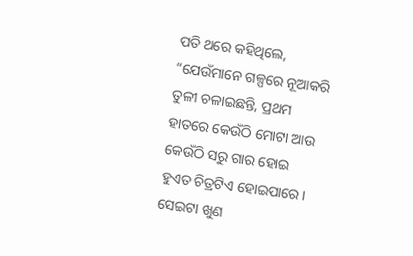ପତି ଥରେ କହିଥିଲେ, “ଯେଉଁମାନେ ଗଳ୍ପରେ ନୂଆକରି ତୁଳୀ ଚଳାଇଛନ୍ତି, ପ୍ରଥମ ହାତରେ କେଉଁଠି ମୋଟା ଆଉ କେଉଁଠି ସରୁ ଗାର ହୋଇ ହୁଏତ ଚିତ୍ରଟିଏ ହୋଇପାରେ। ସେଇଟା ଖୁଣ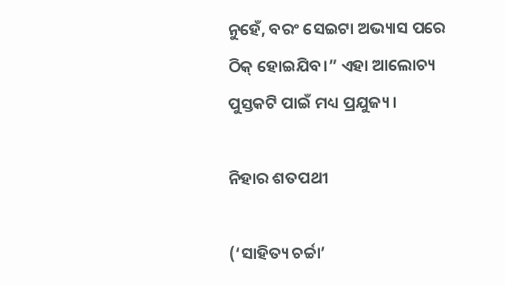ନୁହେଁ, ବରଂ ସେଇଟା ଅଭ୍ୟାସ ପରେ ଠିକ୍ ହୋଇଯିବ।” ଏହା ଆଲୋଚ୍ୟ ପୁସ୍ତକଟି ପାଇଁ ମଧ୍ୟ ପ୍ରଯୁଜ୍ୟ।

ନିହାର ଶତପଥୀ

(‘ସାହିତ୍ୟ ଚର୍ଚ୍ଚା’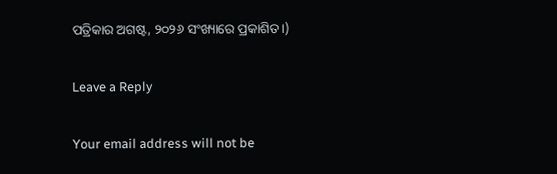ପତ୍ରିକାର ଅଗଷ୍ଟ, ୨୦୨୬ ସଂଖ୍ୟାରେ ପ୍ରକାଶିତ।)

Leave a Reply

Your email address will not be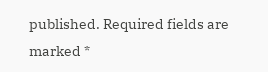published. Required fields are marked *